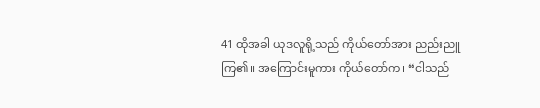41 ထိုအခါ ယုဒလူရို့သည် ကိုယ်တော်အား ညည်းညူကြ၏။ အကြောင်းမူကား ကိုယ်တော်က၊ “ငါသည်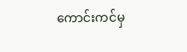ကောင်းကင်မှ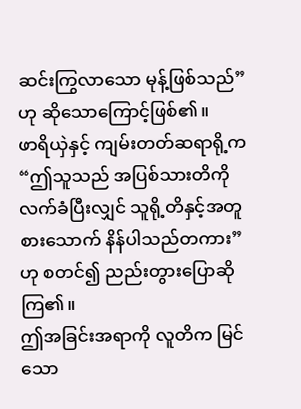ဆင်းကြွလာသော မုန့်ဖြစ်သည်” ဟု ဆိုသောကြောင့်ဖြစ်၏။
ဖာရိယှဲနှင့် ကျမ်းတတ်ဆရာရို့က “ဤသူသည် အပြစ်သားတိကို လက်ခံပြီးလျှင် သူရို့တိနှင့်အတူ စားသောက် နိန်ပါသည်တကား” ဟု စတင်၍ ညည်းတွားပြောဆိုကြ၏။
ဤအခြင်းအရာကို လူတိက မြင်သော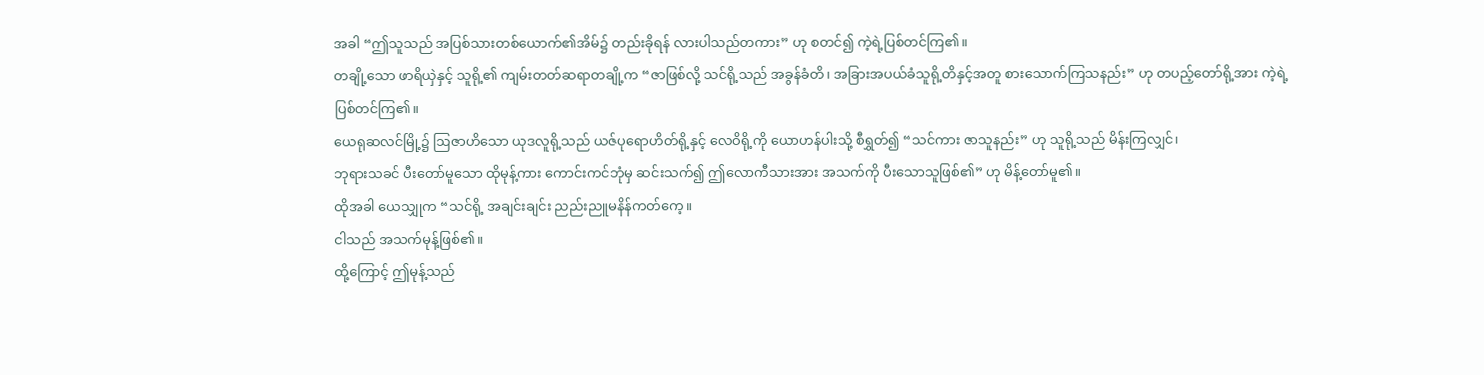အခါ “ဤသူသည် အပြစ်သားတစ်ယောက်၏အိမ်၌ တည်းခိုရန် လားပါသည်တကား” ဟု စတင်၍ ကဲ့ရဲ့ပြစ်တင်ကြ၏။
တချို့သော ဖာရိယှဲနှင့် သူရို့၏ ကျမ်းတတ်ဆရာတချို့က “ဇာဖြစ်လို့ သင်ရို့သည် အခွန်ခံတိ၊ အခြားအပယ်ခံသူရို့တိနှင့်အတူ စားသောက်ကြသနည်း” ဟု တပည့်တော်ရို့အား ကဲ့ရဲ့ပြစ်တင်ကြ၏။
ယေရုဆလင်မြို့၌ ဩဇာဟိသော ယုဒလူရို့သည် ယဇ်ပုရောဟိတ်ရို့နှင့် လေဝိရို့ကို ယောဟန်ပါးသို့ စီရွှတ်၍ “သင်ကား ဇာသူနည်း” ဟု သူရို့သည် မိန်းကြလျှင်၊
ဘုရားသခင် ပီးတော်မူသော ထိုမုန့်ကား ကောင်းကင်ဘုံမှ ဆင်းသက်၍ ဤလောကီသားအား အသက်ကို ပီးသောသူဖြစ်၏” ဟု မိန့်တော်မူ၏။
ထိုအခါ ယေသျှုက “သင်ရို့ အချင်းချင်း ညည်းညူမနိန်ကတ်ကေ့။
ငါသည် အသက်မုန့်ဖြစ်၏။
ထို့ကြောင့် ဤမုန့်သည်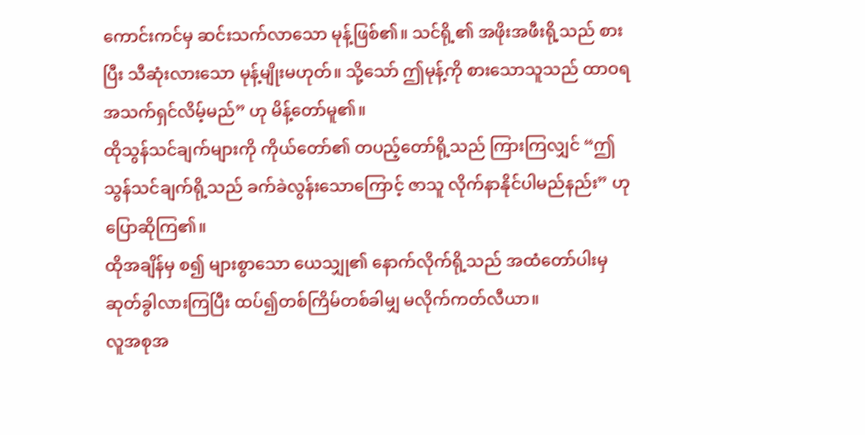ကောင်းကင်မှ ဆင်းသက်လာသော မုန့်ဖြစ်၏။ သင်ရို့၏ အဖိုးအဖီးရို့သည် စားပြီး သီဆုံးလားသော မုန့်မျိုးမဟုတ်။ သို့သော် ဤမုန့်ကို စားသောသူသည် ထာဝရ အသက်ရှင်လိမ့်မည်” ဟု မိန့်တော်မူ၏။
ထိုသွန်သင်ချက်များကို ကိုယ်တော်၏ တပည့်တော်ရို့သည် ကြားကြလျှင် “ဤသွန်သင်ချက်ရို့သည် ခက်ခဲလွန်းသောကြောင့် ဇာသူ လိုက်နာနိုင်ပါမည်နည်း” ဟု ပြောဆိုကြ၏။
ထိုအချိန်မှ စ၍ များစွာသော ယေသျှု၏ နောက်လိုက်ရို့သည် အထံတော်ပါးမှ ဆုတ်ခွါလားကြပြီး ထပ်၍တစ်ကြိမ်တစ်ခါမျှ မလိုက်ကတ်လီယာ။
လူအစုအ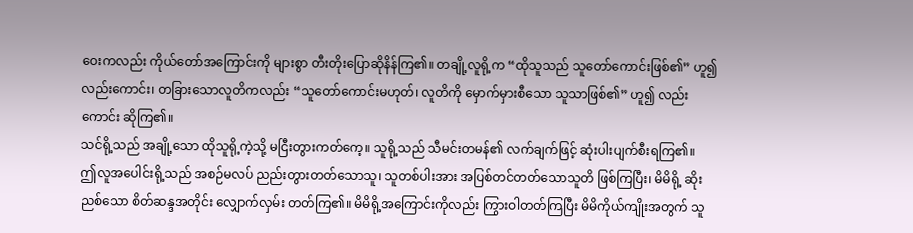ဝေးကလည်း ကိုယ်တော်အကြောင်းကို များစွာ တီးတိုးပြောဆိုနိန်ကြ၏။ တချို့လူရို့က “ထိုသူသည် သူတော်ကောင်းဖြစ်၏” ဟူ၍လည်းကောင်း၊ တခြားသောလူတိကလည်း “သူတော်ကောင်းမဟုတ်၊ လူတိကို မှောက်မှားစီသော သူသာဖြစ်၏” ဟူ၍ လည်းကောင်း ဆိုကြ၏။
သင်ရို့သည် အချို့သော ထိုသူရို့ကဲ့သို့ မငြီးတွားကတ်ကေ့။ သူရို့သည် သီမင်းတမန်၏ လက်ချက်ဖြင့် ဆုံးပါးပျက်စီးရကြ၏။
ဤလူအပေါင်းရို့သည် အစဉ်မလပ် ညည်းတွားတတ်သောသူ၊ သူတစ်ပါးအား အပြစ်တင်တတ်သောသူတိ ဖြစ်ကြပြီး၊ မိမိရို့ ဆိုးညစ်သော စိတ်ဆန္ဒအတိုင်း လျှောက်လှမ်း တတ်ကြ၏။ မိမိရို့အကြောင်းကိုလည်း ကြွားဝါတတ်ကြပြီး မိမိကိုယ်ကျိုးအတွက် သူ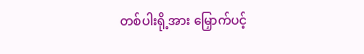တစ်ပါးရို့အား မြှောက်ပင့်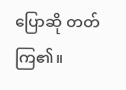ပြောဆို တတ်ကြ၏။